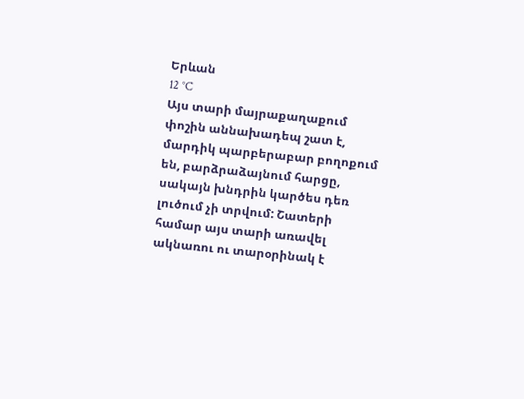Երևան
12 °C
Այս տարի մայրաքաղաքում փոշին աննախադեպ շատ է, մարդիկ պարբերաբար բողոքում են, բարձրաձայնում հարցը, սակայն խնդրին կարծես դեռ լուծում չի տրվում: Շատերի համար այս տարի առավել ակնառու ու տարօրինակ է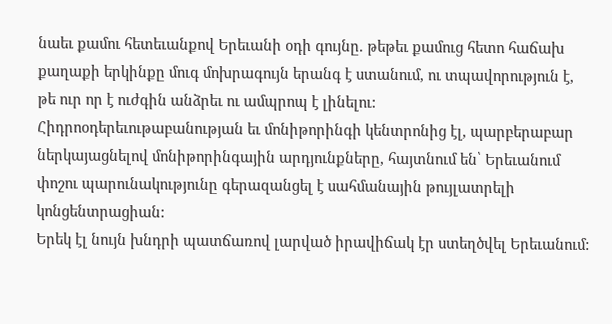նաեւ քամու հետեւանքով Երեւանի օդի գույնը. թեթեւ քամուց հետո հաճախ քաղաքի երկինքը մուգ մոխրագույն երանգ է ստանում, ու տպավորություն է, թե ուր որ է ուժգին անձրեւ ու ամպրոպ է լինելու:
Հիդրոօդերեւութաբանության եւ մոնիթորինգի կենտրոնից էլ, պարբերաբար ներկայացնելով մոնիթորինգային արդյունքները, հայտնում են՝ Երեւանում փոշու պարունակությունը գերազանցել է սահմանային թույլատրելի կոնցենտրացիան:
Երեկ էլ նույն խնդրի պատճառով լարված իրավիճակ էր ստեղծվել Երեւանում: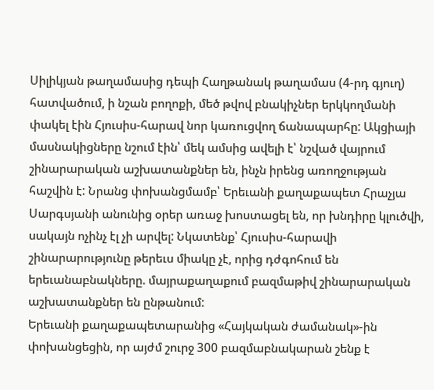Սիլիկյան թաղամասից դեպի Հաղթանակ թաղամաս (4-րդ գյուղ) հատվածում, ի նշան բողոքի, մեծ թվով բնակիչներ երկկողմանի փակել էին Հյուսիս-հարավ նոր կառուցվող ճանապարհը: Ակցիայի մասնակիցները նշում էին՝ մեկ ամսից ավելի է՝ նշված վայրում շինարարական աշխատանքներ են, ինչն իրենց առողջության հաշվին է: Նրանց փոխանցմամբ՝ Երեւանի քաղաքապետ Հրաչյա Սարգսյանի անունից օրեր առաջ խոստացել են, որ խնդիրը կլուծվի, սակայն ոչինչ էլ չի արվել: Նկատենք՝ Հյուսիս-հարավի շինարարությունը թերեւս միակը չէ, որից դժգոհում են երեւանաբնակները. մայրաքաղաքում բազմաթիվ շինարարական աշխատանքներ են ընթանում:
Երեւանի քաղաքապետարանից «Հայկական ժամանակ»-ին փոխանցեցին, որ այժմ շուրջ 300 բազմաբնակարան շենք է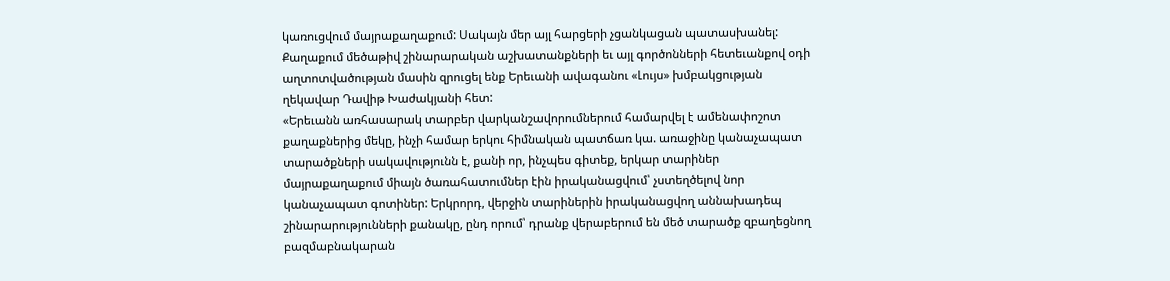կառուցվում մայրաքաղաքում: Սակայն մեր այլ հարցերի չցանկացան պատասխանել:
Քաղաքում մեծաթիվ շինարարական աշխատանքների եւ այլ գործոնների հետեւանքով օդի աղտոտվածության մասին զրուցել ենք Երեւանի ավագանու «Լույս» խմբակցության ղեկավար Դավիթ Խաժակյանի հետ:
«Երեւանն առհասարակ տարբեր վարկանշավորումներում համարվել է ամենափոշոտ քաղաքներից մեկը, ինչի համար երկու հիմնական պատճառ կա. առաջինը կանաչապատ տարածքների սակավությունն է, քանի որ, ինչպես գիտեք, երկար տարիներ մայրաքաղաքում միայն ծառահատումներ էին իրականացվում՝ չստեղծելով նոր կանաչապատ գոտիներ: Երկրորդ, վերջին տարիներին իրականացվող աննախադեպ շինարարությունների քանակը, ընդ որում՝ դրանք վերաբերում են մեծ տարածք զբաղեցնող բազմաբնակարան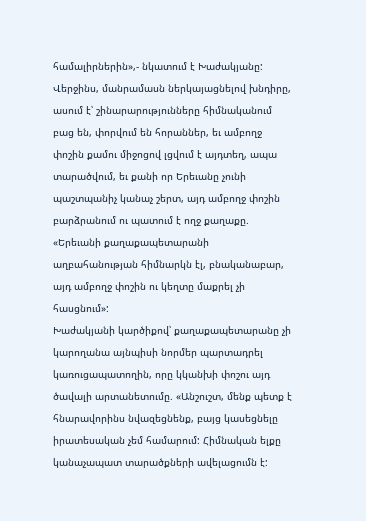համալիրներին»,- նկատում է Խաժակյանը:
Վերջինս, մանրամասն ներկայացնելով խնդիրը, ասում է՝ շինարարությունները հիմնականում բաց են, փորվում են հորաններ, եւ ամբողջ փոշին քամու միջոցով լցվում է այդտեղ, ապա տարածվում, եւ քանի որ Երեւանը չունի պաշտպանիչ կանաչ շերտ, այդ ամբողջ փոշին բարձրանում ու պատում է ողջ քաղաքը. «Երեւանի քաղաքապետարանի աղբահանության հիմնարկն էլ, բնականաբար, այդ ամբողջ փոշին ու կեղտը մաքրել չի հասցնում»:
Խաժակյանի կարծիքով՝ քաղաքապետարանը չի կարողանա այնպիսի նորմեր պարտադրել կառուցապատողին, որը կկանխի փոշու այդ ծավալի արտանետումը. «Անշուշտ, մենք պետք է հնարավորինս նվազեցնենք, բայց կասեցնելը իրատեսական չեմ համարում: Հիմնական ելքը կանաչապատ տարածքների ավելացումն է: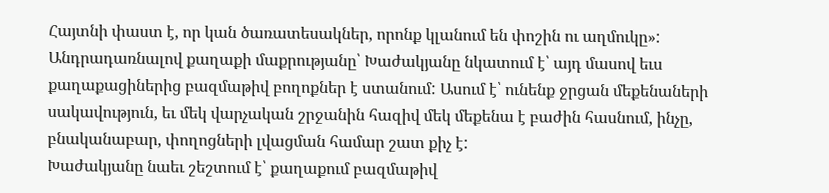Հայտնի փաստ է, որ կան ծառատեսակներ, որոնք կլանում են փոշին ու աղմուկը»:
Անդրադառնալով քաղաքի մաքրությանը՝ Խաժակյանը նկատում է՝ այդ մասով եւս քաղաքացիներից բազմաթիվ բողոքներ է ստանում: Ասում է՝ ունենք ջրցան մեքենաների սակավություն, եւ մեկ վարչական շրջանին հազիվ մեկ մեքենա է բաժին հասնում, ինչը, բնականաբար, փողոցների լվացման համար շատ քիչ է:
Խաժակյանը նաեւ շեշտում է՝ քաղաքում բազմաթիվ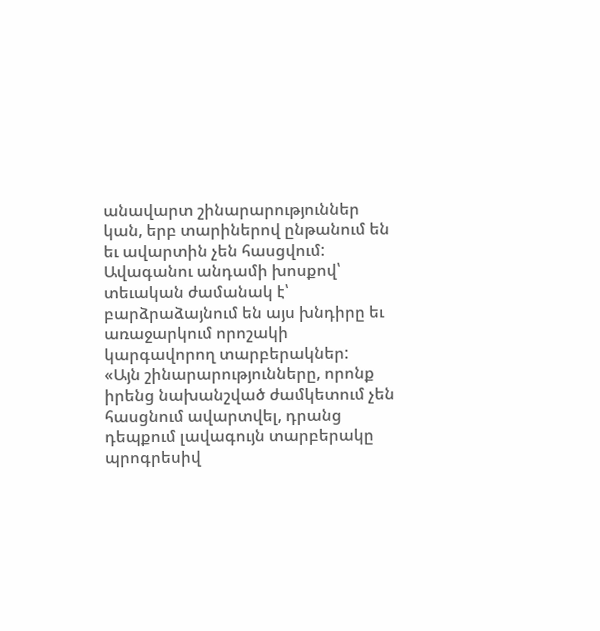անավարտ շինարարություններ կան, երբ տարիներով ընթանում են եւ ավարտին չեն հասցվում: Ավագանու անդամի խոսքով՝ տեւական ժամանակ է՝ բարձրաձայնում են այս խնդիրը եւ առաջարկում որոշակի կարգավորող տարբերակներ:
«Այն շինարարությունները, որոնք իրենց նախանշված ժամկետում չեն հասցնում ավարտվել, դրանց դեպքում լավագույն տարբերակը պրոգրեսիվ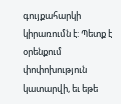գույքահարկի կիրառումն է: Պետք է օրենքում փոփոխություն կատարվի, եւ եթե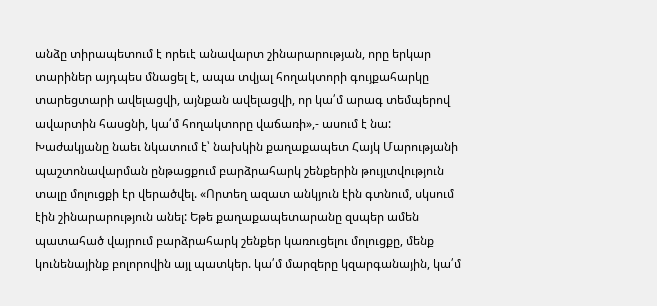անձը տիրապետում է որեւէ անավարտ շինարարության, որը երկար տարիներ այդպես մնացել է, ապա տվյալ հողակտորի գույքահարկը տարեցտարի ավելացվի, այնքան ավելացվի, որ կա՛մ արագ տեմպերով ավարտին հասցնի, կա՛մ հողակտորը վաճառի»,- ասում է նա:
Խաժակյանը նաեւ նկատում է՝ նախկին քաղաքապետ Հայկ Մարությանի պաշտոնավարման ընթացքում բարձրահարկ շենքերին թույլտվություն տալը մոլուցքի էր վերածվել. «Որտեղ ազատ անկյուն էին գտնում, սկսում էին շինարարություն անել: Եթե քաղաքապետարանը զսպեր ամեն պատահած վայրում բարձրահարկ շենքեր կառուցելու մոլուցքը, մենք կունենայինք բոլորովին այլ պատկեր. կա՛մ մարզերը կզարգանային, կա՛մ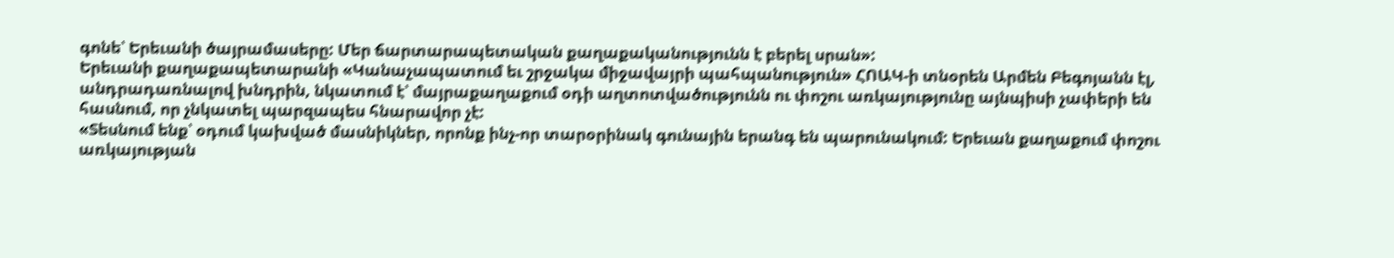գոնե՝ Երեւանի ծայրամասերը: Մեր ճարտարապետական քաղաքականությունն է բերել սրան»:
Երեւանի քաղաքապետարանի «Կանաչապատում եւ շրջակա միջավայրի պահպանություն» ՀՈԱԿ-ի տնօրեն Արմեն Բեգոյանն էլ, անդրադառնալով խնդրին, նկատում է՝ մայրաքաղաքում օդի աղտոտվածությունն ու փոշու առկայությունը այնպիսի չափերի են հասնում, որ չնկատել պարզապես հնարավոր չէ:
«Տեսնում ենք՝ օդում կախված մասնիկներ, որոնք ինչ-որ տարօրինակ գունային երանգ են պարունակում: Երեւան քաղաքում փոշու առկայության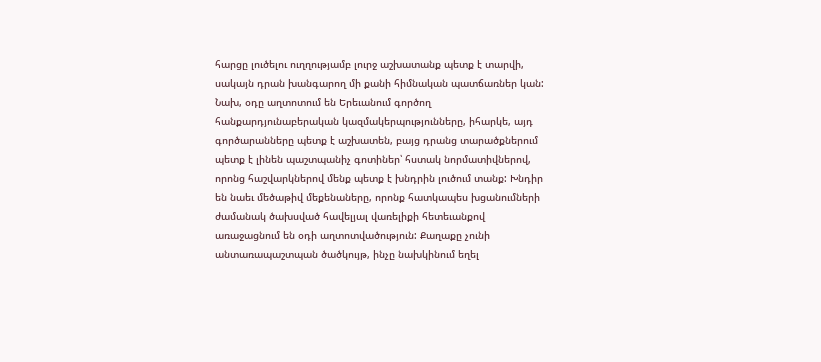հարցը լուծելու ուղղությամբ լուրջ աշխատանք պետք է տարվի, սակայն դրան խանգարող մի քանի հիմնական պատճառներ կան: Նախ, օդը աղտոտում են Երեւանում գործող հանքարդյունաբերական կազմակերպությունները, իհարկե, այդ գործարանները պետք է աշխատեն, բայց դրանց տարածքներում պետք է լինեն պաշտպանիչ գոտիներ՝ հստակ նորմատիվներով, որոնց հաշվարկներով մենք պետք է խնդրին լուծում տանք: Խնդիր են նաեւ մեծաթիվ մեքենաները, որոնք հատկապես խցանումների ժամանակ ծախսված հավելյալ վառելիքի հետեւանքով առաջացնում են օդի աղտոտվածություն: Քաղաքը չունի անտառապաշտպան ծածկույթ, ինչը նախկինում եղել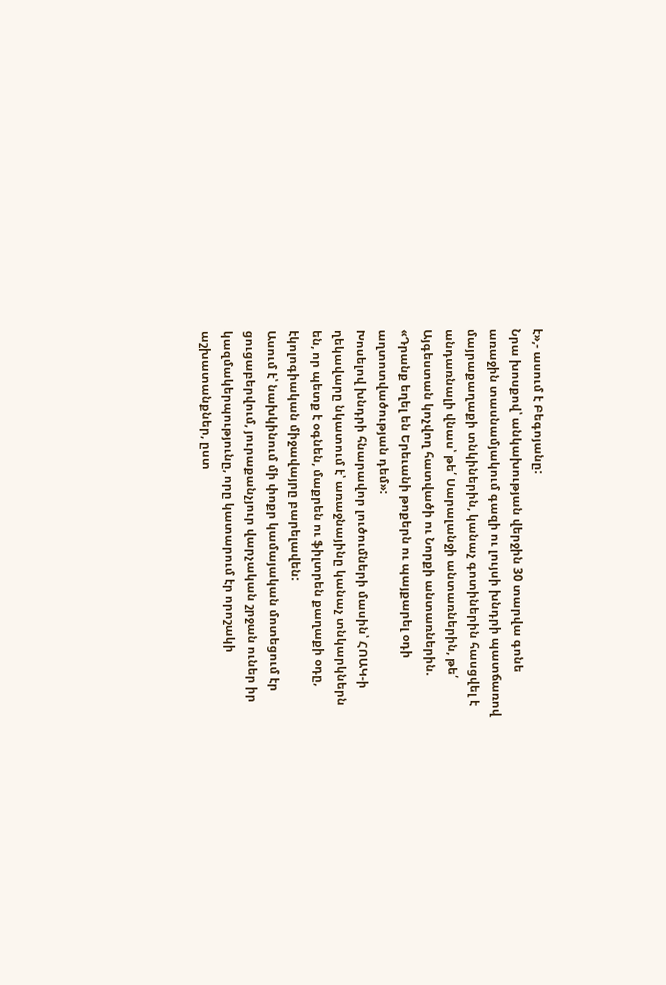է»,- ասում է Բեգոյանը:
Նրա խոսքով՝ անկախության վերջին 30 տարվա գոնե առաջին տասնամյակում գազի ու լույսի խնդրի պատճառով մայրաքաղաքի տնկիներին, կանաչ գոտիներին հասցվել է անդառնալի վնաս՝ թե՛ Սարալանջի անտառներին, թե՛ Այգեստան կոչվող հատվածի ու Նորքի անտառներին. «Դրանք եղել են Երեւանի թոքերն ու պայքարել օդի աղտոտվածության դեմ»:
Խոսելով խնդրի հնարավոր լուծումների մասին՝ ՀՈԱԿ-ի ղեկավարը նկատում է՝ առաջնայինը կանաչ տնկարկներն են, որ պետք է օգնեն, մաքրեն ու ֆիլտրեն քաղաքի օդը, էկոլոգիական միջավայրը բարելավեն:
Ասում է՝ նախկինում մի փոքր կամայական մոտեցում էր ցուցաբերվում, յուրաքանչյուր վարչական շրջան ուներ իր կազմակերպությունը, որը կատարում էր որոշակի աշխատանքներ, ըստ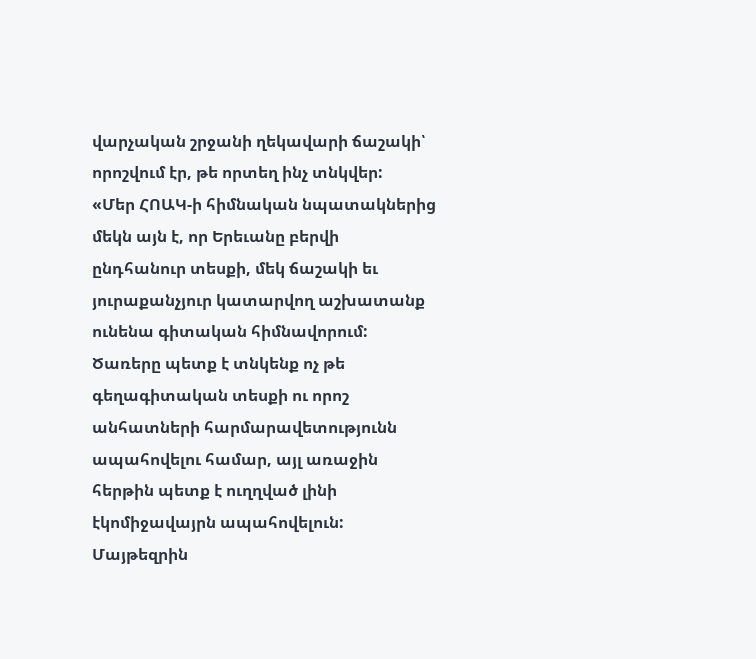վարչական շրջանի ղեկավարի ճաշակի՝ որոշվում էր, թե որտեղ ինչ տնկվեր:
«Մեր ՀՈԱԿ-ի հիմնական նպատակներից մեկն այն է, որ Երեւանը բերվի ընդհանուր տեսքի, մեկ ճաշակի եւ յուրաքանչյուր կատարվող աշխատանք ունենա գիտական հիմնավորում: Ծառերը պետք է տնկենք ոչ թե գեղագիտական տեսքի ու որոշ անհատների հարմարավետությունն ապահովելու համար, այլ առաջին հերթին պետք է ուղղված լինի էկոմիջավայրն ապահովելուն: Մայթեզրին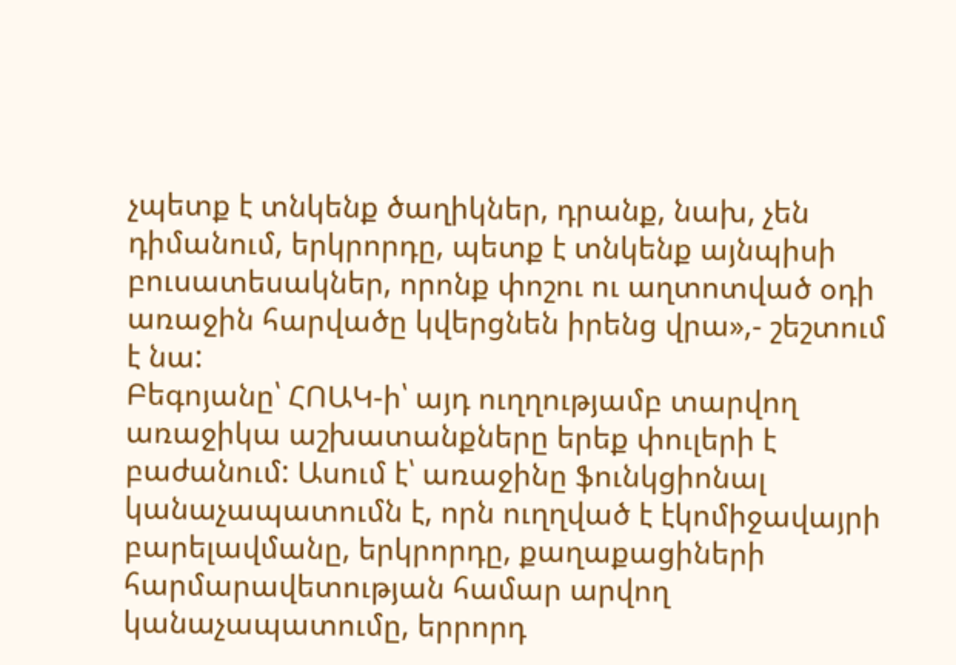չպետք է տնկենք ծաղիկներ, դրանք, նախ, չեն դիմանում, երկրորդը, պետք է տնկենք այնպիսի բուսատեսակներ, որոնք փոշու ու աղտոտված օդի առաջին հարվածը կվերցնեն իրենց վրա»,- շեշտում է նա:
Բեգոյանը՝ ՀՈԱԿ-ի՝ այդ ուղղությամբ տարվող առաջիկա աշխատանքները երեք փուլերի է բաժանում: Ասում է՝ առաջինը ֆունկցիոնալ կանաչապատումն է, որն ուղղված է էկոմիջավայրի բարելավմանը, երկրորդը, քաղաքացիների հարմարավետության համար արվող կանաչապատումը, երրորդ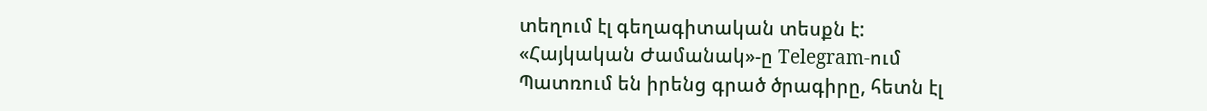տեղում էլ գեղագիտական տեսքն է:
«Հայկական Ժամանակ»-ը Telegram-ում
Պատռում են իրենց գրած ծրագիրը, հետն էլ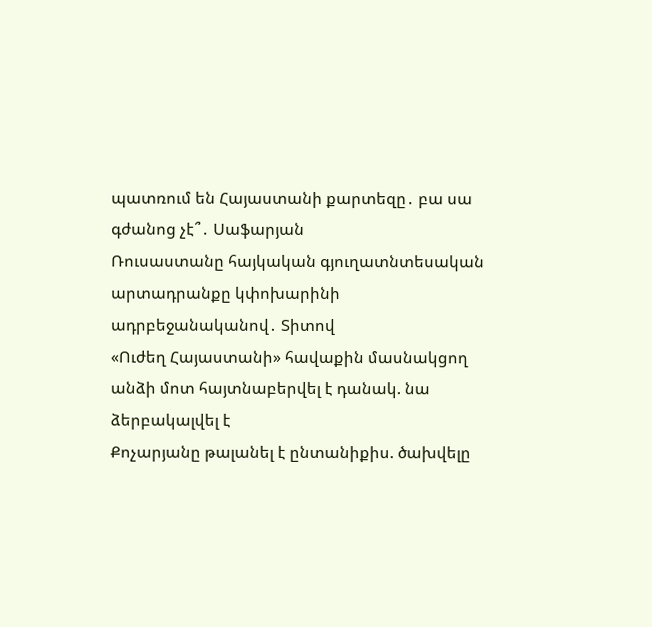պատռում են Հայաստանի քարտեզը․ բա սա գժանոց չէ՞․ Սաֆարյան
Ռուսաստանը հայկական գյուղատնտեսական արտադրանքը կփոխարինի ադրբեջանականով․ Տիտով
«Ուժեղ Հայաստանի» հավաքին մասնակցող անձի մոտ հայտնաբերվել է դանակ. նա ձերբակալվել է
Քոչարյանը թալանել է ընտանիքիս. ծախվելը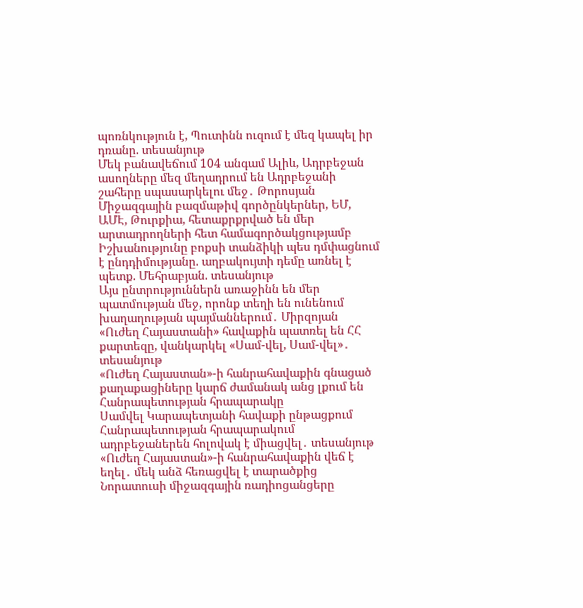պոռնկություն է, Պուտինն ուզում է մեզ կապել իր դռանը. տեսանյութ
Մեկ բանավեճում 104 անգամ Ալիև, Ադրբեջան ասողները մեզ մեղադրում են Ադրբեջանի շահերը սպասարկելու մեջ․ Թորոսյան
Միջազգային բազմաթիվ գործընկերներ, ԵՄ, ԱՄԷ, Թուրքիա, հետաքրքրված են մեր արտադրողների հետ համագործակցությամբ
Իշխանությունը բոքսի տանձիկի պես դմփացնում է ընդդիմությանը. աղբակույտի դեմը առնել է պետք. Մեհրաբյան. տեսանյութ
Այս ընտրություններն առաջինն են մեր պատմության մեջ, որոնք տեղի են ունենում խաղաղության պայմաններում․ Միրզոյան
«Ուժեղ Հայաստանի» հավաքին պատռել են ՀՀ քարտեզը, վանկարկել «Սամ-վել, Սամ-վել»․ տեսանյութ
«Ուժեղ Հայաստան»-ի հանրահավաքին գնացած քաղաքացիները կարճ ժամանակ անց լքում են Հանրապետության հրապարակը
Սամվել Կարապետյանի հավաքի ընթացքում Հանրապետության հրապարակում ադրբեջաներեն հոլովակ է միացվել․ տեսանյութ
«Ուժեղ Հայաստան»-ի հանրահավաքին վեճ է եղել․ մեկ անձ հեռացվել է տարածքից
Նորատուսի միջազգային ռադիոցանցերը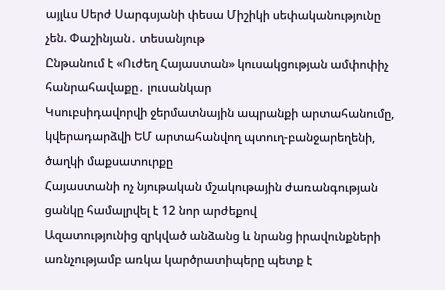այլևս Սերժ Սարգսյանի փեսա Միշիկի սեփականությունը չեն. Փաշինյան․ տեսանյութ
Ընթանում է «Ուժեղ Հայաստան» կուսակցության ամփոփիչ հանրահավաքը․ լուսանկար
Կսուբսիդավորվի ջերմատնային ապրանքի արտահանումը, կվերադարձվի ԵՄ արտահանվող պտուղ-բանջարեղենի, ծաղկի մաքսատուրքը
Հայաստանի ոչ նյութական մշակութային ժառանգության ցանկը համալրվել է 12 նոր արժեքով
Ազատությունից զրկված անձանց և նրանց իրավունքների առնչությամբ առկա կարծրատիպերը պետք է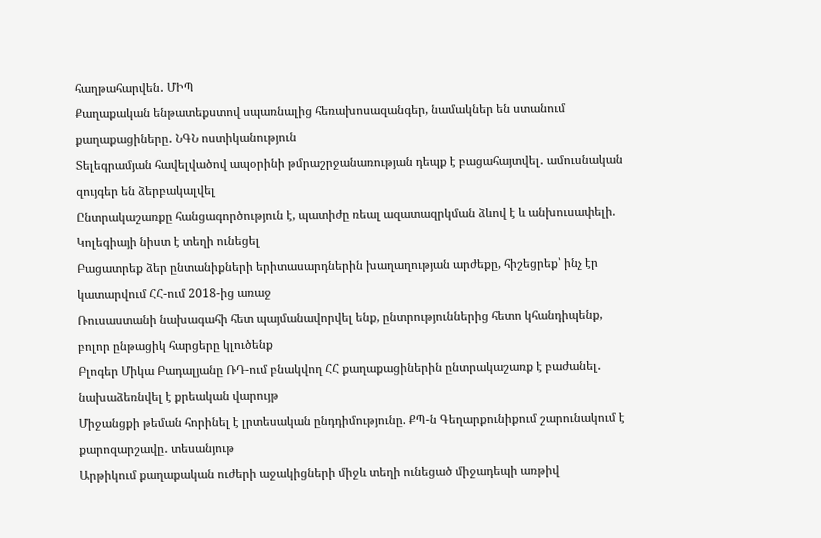հաղթահարվեն․ ՄԻՊ
Քաղաքական ենթատեքստով սպառնալից հեռախոսազանգեր, նամակներ են ստանում քաղաքացիները․ ՆԳՆ ոստիկանություն
Տելեգրամյան հավելվածով ապօրինի թմրաշրջանառության դեպք է բացահայտվել․ ամուսնական զույգեր են ձերբակալվել
Ընտրակաշառքը հանցագործություն է, պատիժը ռեալ ազատազրկման ձևով է և անխուսափելի. Կոլեգիայի նիստ է տեղի ունեցել
Բացատրեք ձեր ընտանիքների երիտասարդներին խաղաղության արժեքը, հիշեցրեք՝ ինչ էր կատարվում ՀՀ-ում 2018-ից առաջ
Ռուսաստանի նախագահի հետ պայմանավորվել ենք, ընտրություններից հետո կհանդիպենք, բոլոր ընթացիկ հարցերը կլուծենք
Բլոգեր Միկա Բադալյանը ՌԴ-ում բնակվող ՀՀ քաղաքացիներին ընտրակաշառք է բաժանել․ նախաձեռնվել է քրեական վարույթ
Միջանցքի թեման հորինել է լրտեսական ընդդիմությունը. ՔՊ-ն Գեղարքունիքում շարունակում է քարոզարշավը․ տեսանյութ
Արթիկում քաղաքական ուժերի աջակիցների միջև տեղի ունեցած միջադեպի առթիվ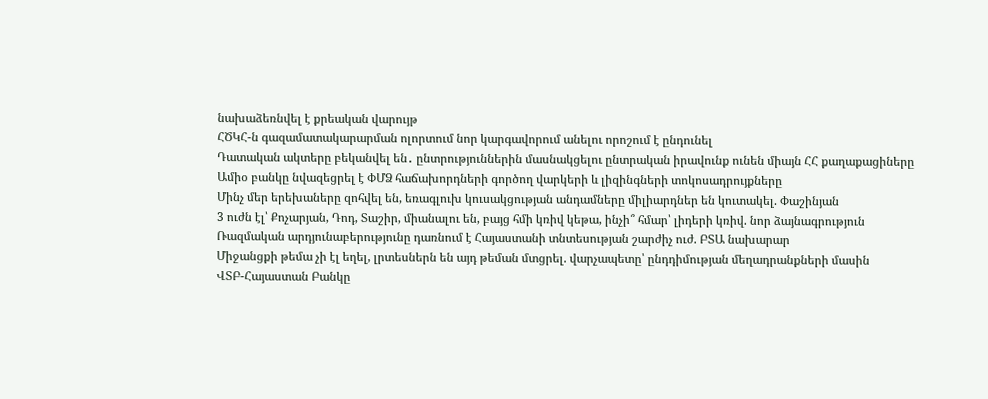նախաձեռնվել է քրեական վարույթ
ՀԾԿՀ-ն գազամատակարարման ոլորտում նոր կարգավորում անելու որոշում է ընդունել
Դատական ակտերը բեկանվել են․ ընտրություններին մասնակցելու ընտրական իրավունք ունեն միայն ՀՀ քաղաքացիները
Ամիօ բանկը նվազեցրել է ՓՄՁ հաճախորդների գործող վարկերի և լիզինգների տոկոսադրույքները
Մինչ մեր երեխաները զոհվել են, եռագլուխ կուսակցության անդամները միլիարդներ են կուտակել. Փաշինյան
3 ուժն էլ՝ Քոչարյան, Դոդ, Տաշիր, միանալու են, բայց հմի կռիվ կեթա, ինչի՞ հմար՝ լիդերի կռիվ. նոր ձայնագրություն
Ռազմական արդյունաբերությունը դառնում է Հայաստանի տնտեսության շարժիչ ուժ. ԲՏԱ նախարար
Միջանցքի թեմա չի էլ եղել, լրտեսներն են այդ թեման մտցրել. վարչապետը՝ ընդդիմության մեղադրանքների մասին
ՎՏԲ-Հայաստան Բանկը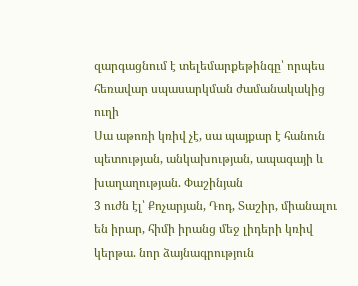զարգացնում է տելեմարքեթինգը՝ որպես հեռավար սպասարկման ժամանակակից ուղի
Սա աթոռի կռիվ չէ, սա պայքար է հանուն պետության, անկախության, ապագայի և խաղաղության. Փաշինյան
3 ուժն էլ՝ Քոչարյան, Դոդ, Տաշիր, միանալու են իրար, հիմի իրանց մեջ լիդերի կռիվ կերթա. նոր ձայնագրություն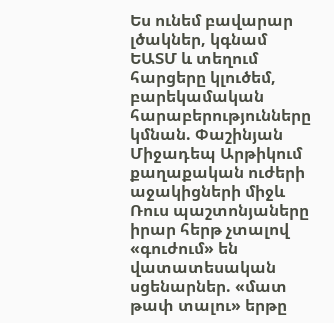Ես ունեմ բավարար լծակներ, կգնամ ԵԱՏՄ և տեղում հարցերը կլուծեմ, բարեկամական հարաբերությունները կմնան. Փաշինյան
Միջադեպ Արթիկում քաղաքական ուժերի աջակիցների միջև
Ռուս պաշտոնյաները իրար հերթ չտալով «գուժում» են վատատեսական սցենարներ. «մատ թափ տալու» երթը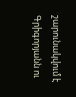շարունակվում է
Գրիգորյանն ու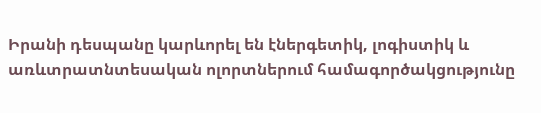Իրանի դեսպանը կարևորել են էներգետիկ, լոգիստիկ և առևտրատնտեսական ոլորտներում համագործակցությունը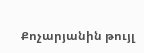Քոչարյանին թույլ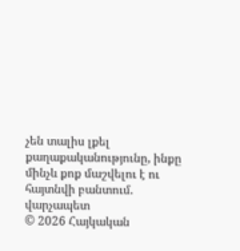չեն տալիս լքել քաղաքականությունը, ինքը մինչև քոք մաշվելու է ու հայտնվի բանտում. վարչապետ
© 2026 Հայկական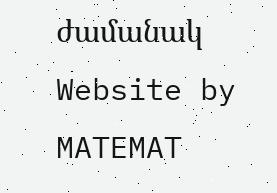ժամանակ
Website by MATEMAT